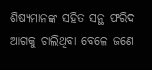ଶିଷ୍ୟମାନଙ୍କ ସହିତ ସନ୍ଥ ଫରିଦ ଆଗକୁ ଚାଲିଥିବା ବେଳେ ଜଣେ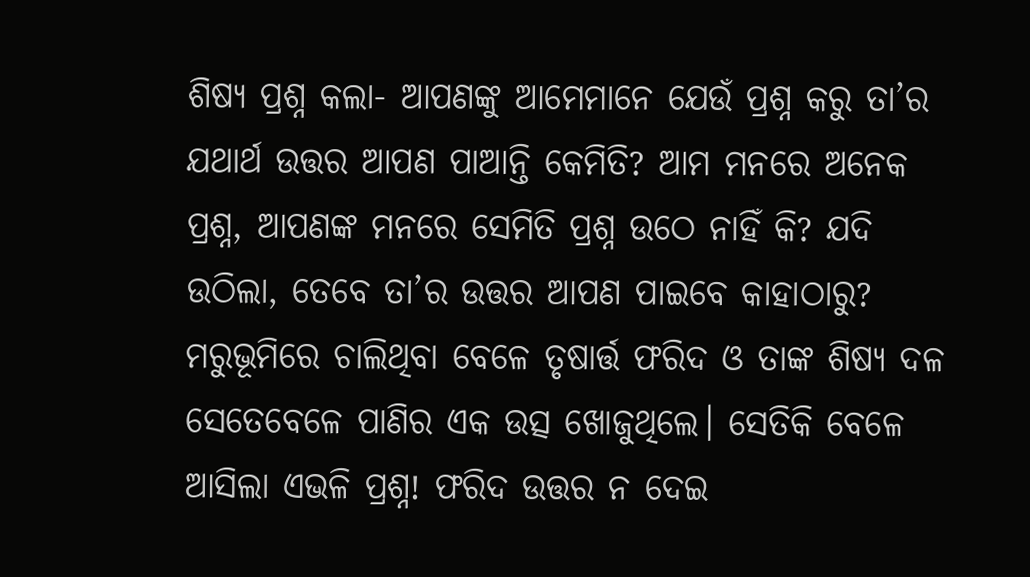ଶିଷ୍ୟ ପ୍ରଶ୍ନ କଲା- ଆପଣଙ୍କୁ ଆମେମାନେ ଯେଉଁ ପ୍ରଶ୍ନ କରୁ ତା’ର ଯଥାର୍ଥ ଉତ୍ତର ଆପଣ ପାଆନ୍ତି କେମିତି? ଆମ ମନରେ ଅନେକ ପ୍ରଶ୍ନ, ଆପଣଙ୍କ ମନରେ ସେମିତି ପ୍ରଶ୍ନ ଉଠେ ନାହିଁ କି? ଯଦି ଉଠିଲା, ତେବେ ତା’ର ଉତ୍ତର ଆପଣ ପାଇବେ କାହାଠାରୁ?
ମରୁଭୂମିରେ ଚାଲିଥିବା ବେଳେ ତୃଷାର୍ତ୍ତ ଫରିଦ ଓ ତାଙ୍କ ଶିଷ୍ୟ ଦଳ ସେତେବେଳେ ପାଣିର ଏକ ଉତ୍ସ ଖୋଜୁଥିଲେ। ସେତିକି ବେଳେ ଆସିଲା ଏଭଳି ପ୍ରଶ୍ନ! ଫରିଦ ଉତ୍ତର ନ ଦେଇ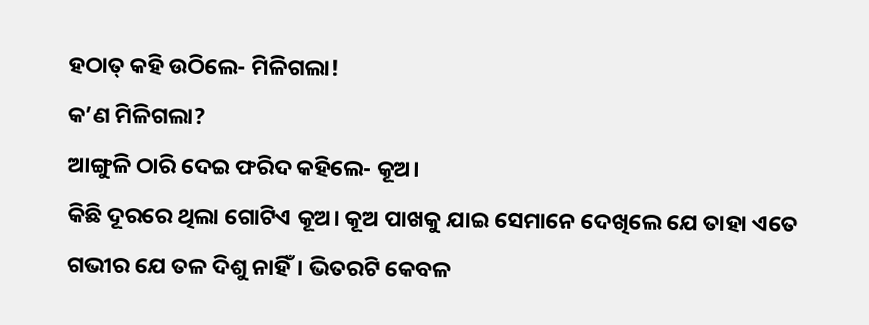ହଠାତ୍ କହି ଉଠିଲେ- ମିଳିଗଲା!
କ’ଣ ମିଳିଗଲା?
ଆଙ୍ଗୁଳି ଠାରି ଦେଇ ଫରିଦ କହିଲେ- କୂଅ।
କିଛି ଦୂରରେ ଥିଲା ଗୋଟିଏ କୂଅ। କୂଅ ପାଖକୁ ଯାଇ ସେମାନେ ଦେଖିଲେ ଯେ ତାହା ଏତେ ଗଭୀର ଯେ ତଳ ଦିଶୁ ନାହିଁ। ଭିତରଟି କେବଳ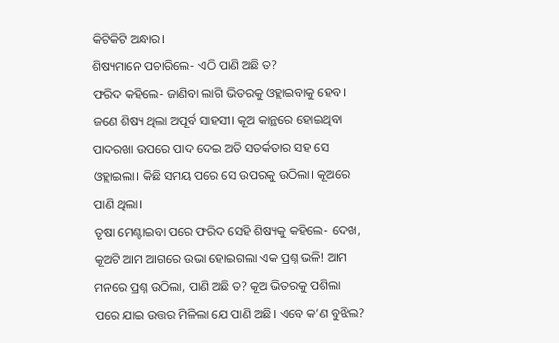କିଟିକିଟି ଅନ୍ଧାର।
ଶିଷ୍ୟମାନେ ପଚାରିଲେ- ଏଠି ପାଣି ଅଛି ତ?
ଫରିଦ କହିଲେ- ଜାଣିବା ଲାଗି ଭିତରକୁ ଓହ୍ଲାଇବାକୁ ହେବ।
ଜଣେ ଶିଷ୍ୟ ଥିଲା ଅପୂର୍ବ ସାହସୀ। କୂଅ କାନ୍ଥରେ ହୋଇଥିବା ପାଦରଖା ଉପରେ ପାଦ ଦେଇ ଅତି ସତର୍କତାର ସହ ସେ ଓହ୍ଲାଇଲା। କିଛି ସମୟ ପରେ ସେ ଉପରକୁ ଉଠିଲା। କୂଅରେ ପାଣି ଥିଲା।
ତୃଷା ମେଣ୍ଟାଇବା ପରେ ଫରିଦ ସେହି ଶିଷ୍ୟକୁ କହିଲେ- ଦେଖ, କୂଅଟି ଆମ ଆଗରେ ଉଭା ହୋଇଗଲା ଏକ ପ୍ରଶ୍ନ ଭଳି! ଆମ ମନରେ ପ୍ରଶ୍ନ ଉଠିଲା, ପାଣି ଅଛି ତ? କୂଅ ଭିତରକୁ ପଶିଲା ପରେ ଯାଇ ଉତ୍ତର ମିଳିଲା ଯେ ପାଣି ଅଛି। ଏବେ କ’ଣ ବୁଝିଲ?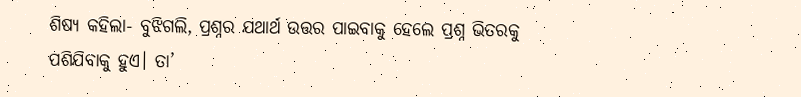ଶିଷ୍ୟ କହିଲା- ବୁଝିଗଲି, ପ୍ରଶ୍ନର ଯଥାର୍ଥ ଉତ୍ତର ପାଇବାକୁ ହେଲେ ପ୍ରଶ୍ନ ଭିତରକୁ ପଶିଯିବାକୁ ହୁଏ। ତା’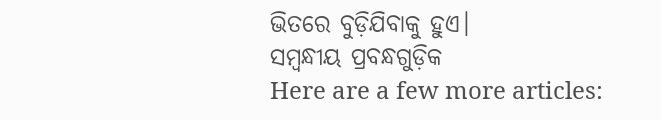ଭିତରେ ବୁଡ଼ିଯିବାକୁ ହୁଏ।
ସମ୍ବନ୍ଧୀୟ ପ୍ରବନ୍ଧଗୁଡ଼ିକ
Here are a few more articles: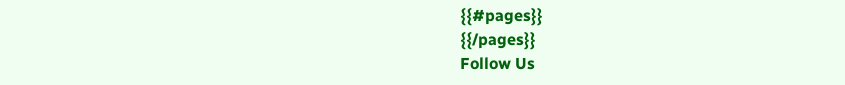{{#pages}}
{{/pages}}
Follow Us